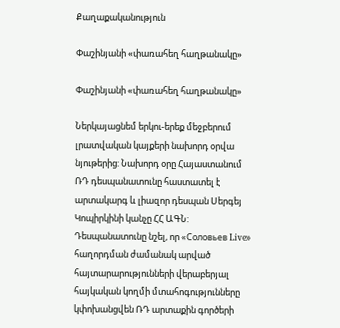Քաղաքականություն

Փաշինյանի «փառահեղ հաղթանակը»

Փաշինյանի «փառահեղ հաղթանակը»

Ներկայացնեմ երկու-երեք մեջբերում լրատվական կայքերի նախորդ օրվա նյութերից: Նախորդ օրը Հայաստանում ՌԴ դեսպանատունը հաստատել է արտակարգ և լիազոր դեսպան Սերգեյ Կոպիրկինի կանչը ՀՀ ԱԳՆ: Դեսպանատունը նշել, որ «Соловьев Live» հաղորդման ժամանակ արված հայտարարությունների վերաբերյալ հայկական կողմի մտահոգությունները կփոխանցվեն ՌԴ արտաքին գործերի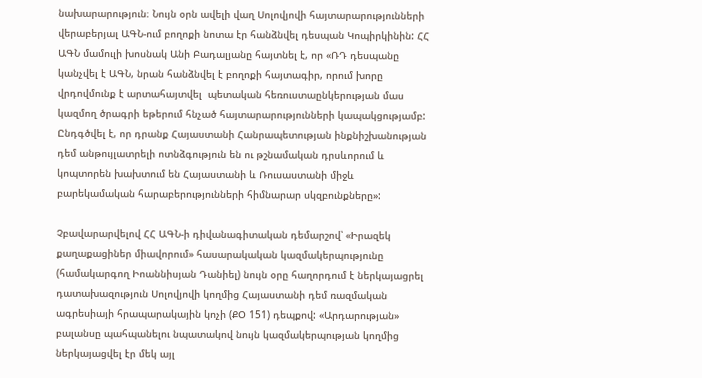նախարարություն։ Նույն օրն ավելի վաղ Սոլովյովի հայտարարությունների վերաբերյալ ԱԳՆ-ում բողոքի նոտա էր հանձնվել դեսպան Կոպիրկինին: ՀՀ ԱԳՆ մամուլի խոսնակ Անի Բադալյանը հայտնել է, որ «ՌԴ դեսպանը կանչվել է ԱԳՆ, նրան հանձնվել է բողոքի հայտագիր, որում խորը վրդովմունք է արտահայտվել  պետական հեռուստաընկերության մաս կազմող ծրագրի եթերում հնչած հայտարարությունների կապակցությամբ: Ընդգծվել է, որ դրանք Հայաստանի Հանրապետության ինքնիշխանության դեմ անթույլատրելի ոտնձգություն են ու թշնամական դրսևորում և կոպտորեն խախտում են Հայաստանի և Ռուսաստանի միջև բարեկամական հարաբերությունների հիմնարար սկզբունքները»:

Չբավարարվելով ՀՀ ԱԳՆ-ի դիվանագիտական դեմարշով՝ «Իրազեկ քաղաքացիներ միավորում» հասարակական կազմակերպությունը (համակարգող Իոաննիսյան Դանիել) նույն օրը հաղորդում է ներկայացրել դատախազություն Սոլովյովի կողմից Հայաստանի դեմ ռազմական ագրեսիայի հրապարակային կոչի (ՔՕ 151) դեպքով: «Արդարության» բալանսը պահպանելու նպատակով նույն կազմակերպության կողմից ներկայացվել էր մեկ այլ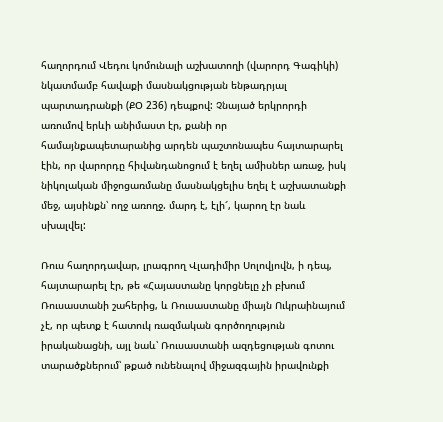հաղորդում Վեդու կոմունալի աշխատողի (վարորդ Գագիկի) նկատմամբ հավաքի մասնակցության ենթադրյալ պարտադրանքի (ՔՕ 236) դեպքով: Չնայած երկրորդի առումով երևի անիմաստ էր, քանի որ համայնքապետարանից արդեն պաշտոնապես հայտարարել էին, որ վարորդը հիվանդանոցում է եղել ամիսներ առաջ, իսկ նիկոլական միջոցառմանը մասնակցելիս եղել է աշխատանքի մեջ, այսինքն՝ ողջ առողջ. մարդ է, էլի՜, կարող էր նաև սխալվել:

Ռուս հաղորդավար, լրագրող Վլադիմիր Սոլովյովն, ի դեպ, հայտարարել էր, թե «Հայաստանը կորցնելը չի բխում Ռուսաստանի շահերից, և Ռուսաստանը միայն Ուկրաինայում չէ, որ պետք է հատուկ ռազմական գործողություն իրականացնի, այլ նաև՝ Ռուսաստանի ազդեցության գոտու տարածքներում՝ թքած ունենալով միջազգային իրավունքի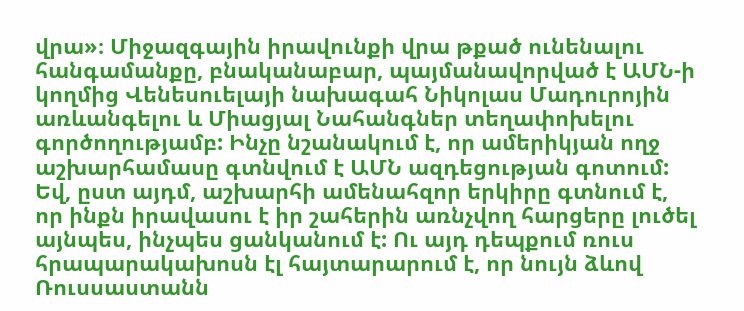վրա»։ Միջազգային իրավունքի վրա թքած ունենալու հանգամանքը, բնականաբար, պայմանավորված է ԱՄՆ-ի կողմից Վենեսուելայի նախագահ Նիկոլաս Մադուրոյին առևանգելու և Միացյալ Նահանգներ տեղափոխելու գործողությամբ: Ինչը նշանակում է, որ ամերիկյան ողջ աշխարհամասը գտնվում է ԱՄՆ ազդեցության գոտում: Եվ, ըստ այդմ, աշխարհի ամենահզոր երկիրը գտնում է, որ ինքն իրավասու է իր շահերին առնչվող հարցերը լուծել այնպես, ինչպես ցանկանում է: Ու այդ դեպքում ռուս հրապարակախոսն էլ հայտարարում է, որ նույն ձևով Ռուսսաստանն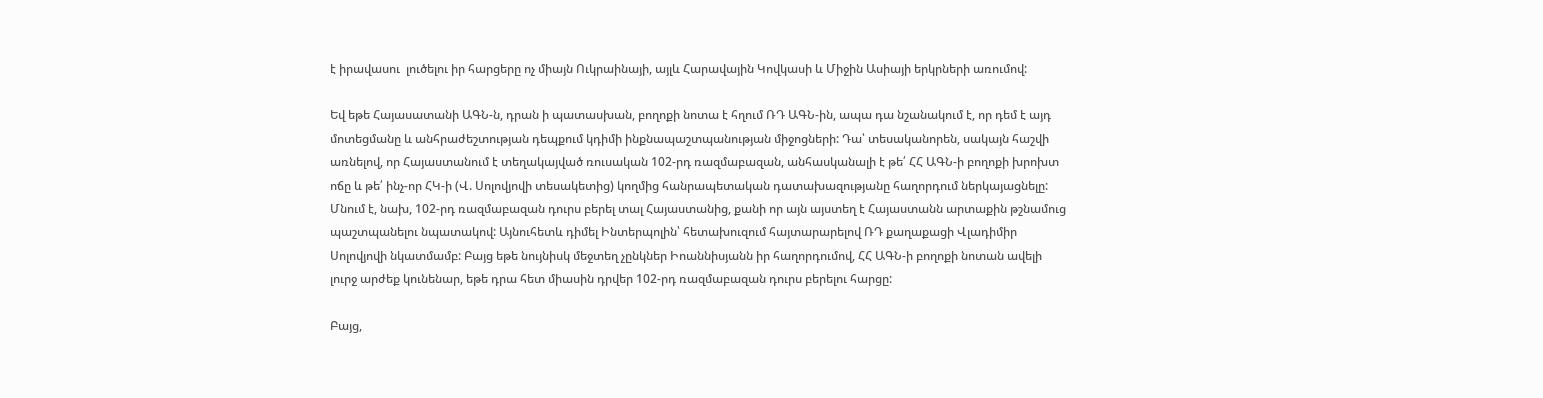է իրավասու  լուծելու իր հարցերը ոչ միայն Ուկրաինայի, այլև Հարավային Կովկասի և Միջին Ասիայի երկրների առումով:

Եվ եթե Հայասատանի ԱԳՆ-ն, դրան ի պատասխան, բողոքի նոտա է հղում ՌԴ ԱԳՆ-ին, ապա դա նշանակում է, որ դեմ է այդ մոտեցմանը և անհրաժեշտության դեպքում կդիմի ինքնապաշտպանության միջոցների: Դա՝ տեսականորեն, սակայն հաշվի առնելով, որ Հայաստանում է տեղակայված ռուսական 102-րդ ռազմաբազան, անհասկանալի է թե՛ ՀՀ ԱԳՆ-ի բողոքի խրոխտ ոճը և թե՛ ինչ-որ ՀԿ-ի (Վ. Սոլովյովի տեսակետից) կողմից հանրապետական դատախազությանը հաղորդում ներկայացնելը: Մնում է, նախ, 102-րդ ռազմաբազան դուրս բերել տալ Հայաստանից, քանի որ այն այստեղ է Հայաստանն արտաքին թշնամուց պաշտպանելու նպատակով: Այնուհետև դիմել Ինտերպոլին՝ հետախուզում հայտարարելով ՌԴ քաղաքացի Վլադիմիր Սոլովյովի նկատմամբ: Բայց եթե նույնիսկ մեջտեղ չընկներ Իոաննիսյանն իր հաղորդումով, ՀՀ ԱԳՆ-ի բողոքի նոտան ավելի լուրջ արժեք կունենար, եթե դրա հետ միասին դրվեր 102-րդ ռազմաբազան դուրս բերելու հարցը:

Բայց,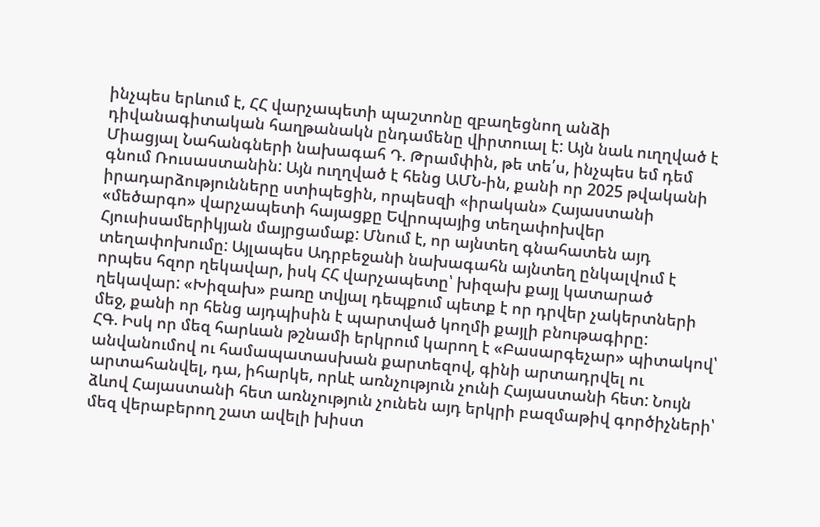ինչպես երևում է, ՀՀ վարչապետի պաշտոնը զբաղեցնող անձի դիվանագիտական հաղթանակն ընդամենը վիրտուալ է: Այն նաև ուղղված է Միացյալ Նահանգների նախագահ Դ. Թրամփին, թե տե՛ս, ինչպես եմ դեմ գնում Ռուսաստանին: Այն ուղղված է հենց ԱՄՆ-ին, քանի որ 2025 թվականի իրադարձությունները ստիպեցին, որպեսզի «իրական» Հայաստանի «մեծարգո» վարչապետի հայացքը Եվրոպայից տեղափոխվեր Հյուսիսամերիկյան մայրցամաք: Մնում է, որ այնտեղ գնահատեն այդ տեղափոխումը: Այլապես Ադրբեջանի նախագահն այնտեղ ընկալվում է որպես հզոր ղեկավար, իսկ ՀՀ վարչապետը՝ խիզախ քայլ կատարած ղեկավար: «Խիզախ» բառը տվյալ դեպքում պետք է որ դրվեր չակերտների մեջ, քանի որ հենց այդպիսին է պարտված կողմի քայլի բնութագիրը:
ՀԳ. Իսկ որ մեզ հարևան թշնամի երկրում կարող է «Բասարգեչար» պիտակով՝ անվանումով ու համապատասխան քարտեզով, գինի արտադրվել ու արտահանվել, դա, իհարկե, որևէ առնչություն չունի Հայաստանի հետ: Նույն ձևով Հայաստանի հետ առնչություն չունեն այդ երկրի բազմաթիվ գործիչների՝ մեզ վերաբերող շատ ավելի խիստ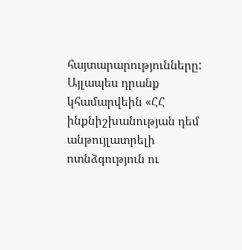հայտարարությունները: Այլապես դրանք կհամարվեին «ՀՀ ինքնիշխանության դեմ անթույլատրելի ոտնձգություն ու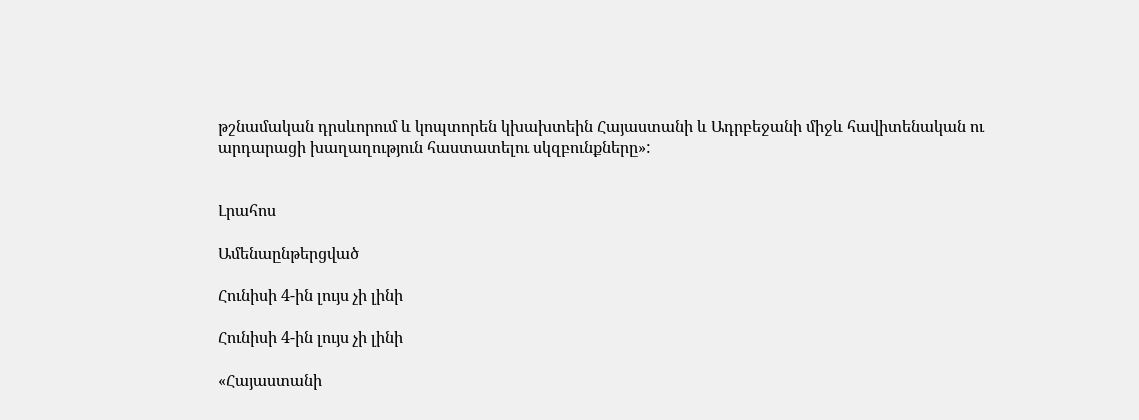թշնամական դրսևորում և կոպտորեն կխախտեին Հայաստանի և Ադրբեջանի միջև հավիտենական ու արդարացի խաղաղություն հաստատելու սկզբունքները»:


Լրահոս

Ամենաընթերցված

Հունիսի 4-ին լույս չի լինի

Հունիսի 4-ին լույս չի լինի

«Հայաստանի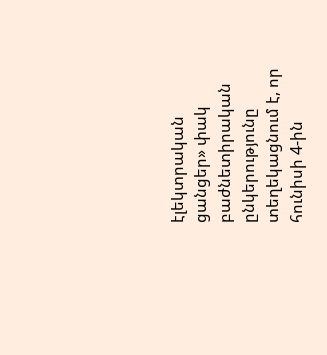էլեկտրական ցանցեր» փակ բաժնետիրական ընկերությունը տեղեկացնում է, որ հունիսի 4-ին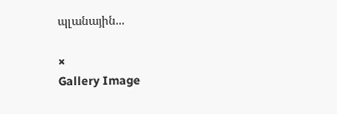պլանային...

×
Gallery Image